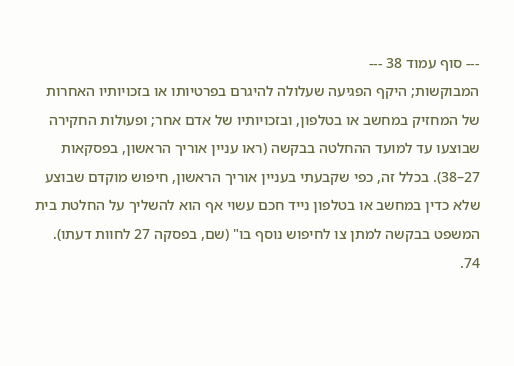--- סוף עמוד 38 ---
המבוקשות; היקף הפגיעה שעלולה להיגרם בפרטיותו או בזכויותיו האחרות של המחזיק במחשב או בטלפון, ובזכויותיו של אדם אחר; ופעולות החקירה שבוצעו עד למועד ההחלטה בבקשה (ראו עניין אוריך הראשון, בפסקאות 27–38). בכלל זה, כפי שקבעתי בעניין אוריך הראשון, חיפוש מוקדם שבוצע שלא כדין במחשב או בטלפון נייד חכם עשוי אף הוא להשליך על החלטת בית המשפט בבקשה למתן צו לחיפוש נוסף בו" (שם, בפסקה 27 לחוות דעתו).
74.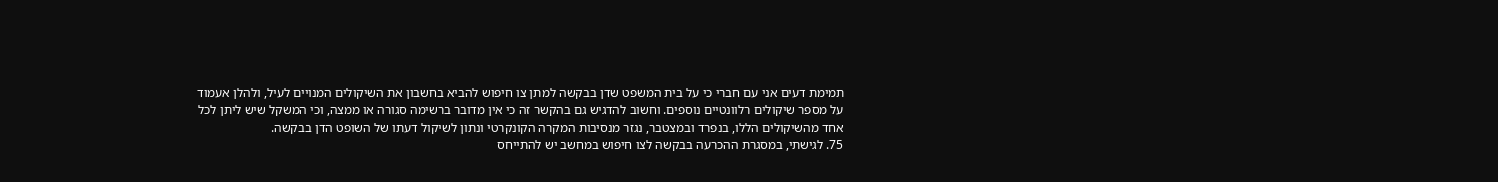תמימת דעים אני עם חברי כי על בית המשפט שדן בבקשה למתן צו חיפוש להביא בחשבון את השיקולים המנויים לעיל, ולהלן אעמוד על מספר שיקולים רלוונטיים נוספים. וחשוב להדגיש גם בהקשר זה כי אין מדובר ברשימה סגורה או ממצה, וכי המשקל שיש ליתן לכל אחד מהשיקולים הללו, בנפרד ובמצטבר, נגזר מנסיבות המקרה הקונקרטי ונתון לשיקול דעתו של השופט הדן בבקשה.
75. לגישתי, במסגרת ההכרעה בבקשה לצו חיפוש במחשב יש להתייחס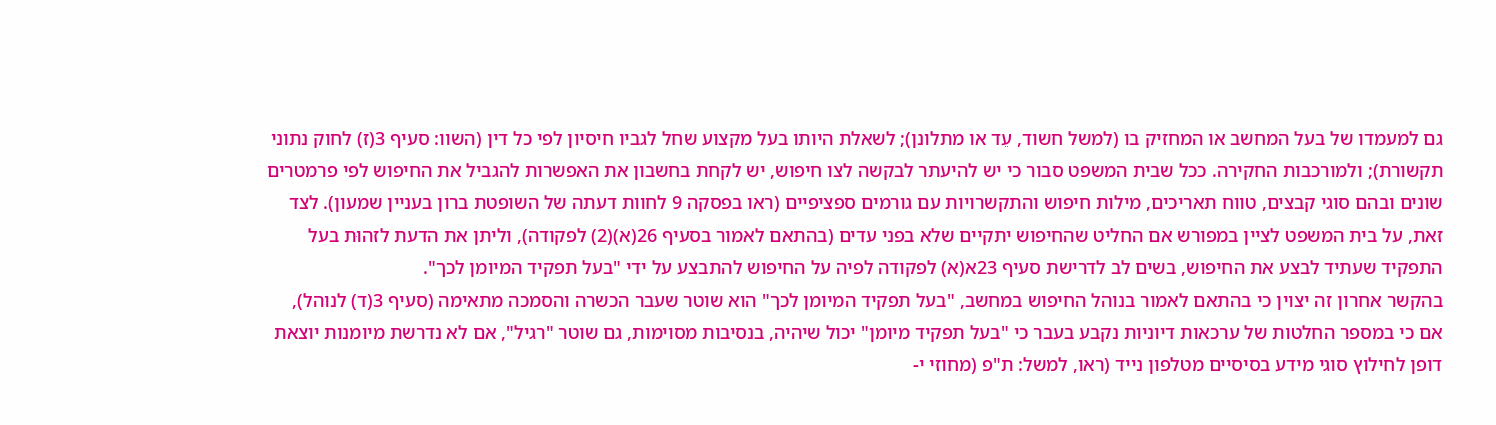גם למעמדו של בעל המחשב או המחזיק בו (למשל חשוד, עֵד או מתלונן); לשאלת היותו בעל מקצוע שחל לגביו חיסיון לפי כל דין (השוו: סעיף 3(ז) לחוק נתוני תקשורת); ולמורכבות החקירה. ככל שבית המשפט סבור כי יש להיעתר לבקשה לצו חיפוש, יש לקחת בחשבון את האפשרות להגביל את החיפוש לפי פרמטרים שונים ובהם סוגי קבצים, טווח תאריכים, מילות חיפוש והתקשרויות עם גורמים ספציפיים (ראו בפסקה 9 לחוות דעתה של השופטת ברון בעניין שמעון). לצד זאת, על בית המשפט לציין במפורש אם החליט שהחיפוש יתקיים שלא בפני עדים (בהתאם לאמור בסעיף 26(א)(2) לפקודה), וליתן את הדעת לזהוּת בעל התפקיד שעתיד לבצע את החיפוש, בשים לב לדרישת סעיף 23א(א) לפקודה לפיה על החיפוש להתבצע על ידי "בעל תפקיד המיומן לכך".
בהקשר אחרון זה יצוין כי בהתאם לאמור בנוהל החיפוש במחשב, "בעל תפקיד המיומן לכך" הוא שוטר שעבר הכשרה והסמכה מתאימה (סעיף 3(ד) לנוהל), אם כי במספר החלטות של ערכאות דיוניות נקבע בעבר כי "בעל תפקיד מיומן" יכול שיהיה, בנסיבות מסוימות, גם שוטר "רגיל", אם לא נדרשת מיומנות יוצאת דופן לחילוץ סוגי מידע בסיסיים מטלפון נייד (ראו, למשל: ת"פ (מחוזי י-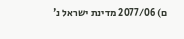ם) 2077/06 מדינת ישראל נ'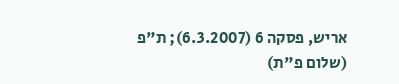אריש, פסקה 6 (6.3.2007); ת"פ (שלום פ"ת)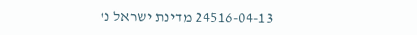24516-04-13 מדינת ישראל נ'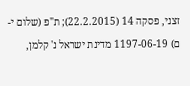זצני, פסקה 14 (22.2.2015); ת"פ (שלום י-ם) 1197-06-19 מדינת ישראל נ' קלמן,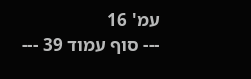עמ' 16
--- סוף עמוד 39 ---